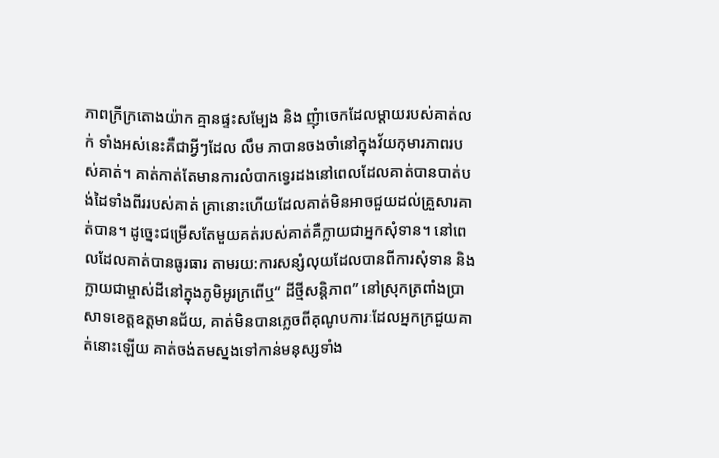ភាពក្រីក្រតោងយ៉ាក គ្មានផ្ទះសម្បែង និង ញុំាចេកដែលម្តាយរបស់គាត់លក់ ទាំងអស់នេះគឺជាអ្វីៗដែល លឹម ភាបានចងចាំនៅក្នុងវ័យកុមារភាពរបស់គាត់។ គាត់កាត់តែមានការលំបាកទ្វេរដងនៅពេលដែលគាត់បានបាត់បង់ដៃទាំងពីររបស់គាត់ គ្រានោះហើយដែលគាត់មិនអាចជួយដល់គ្រួសារគាត់បាន។ ដូច្នេះជម្រើសតែមួយគត់របស់គាត់គឺក្លាយជាអ្នកសុំទាន។ នៅពេលដែលគាត់បានធូរធារ តាមរយ:ការសន្សំលុយដែលបានពីការសុំទាន និង ក្លាយជាម្ចាស់ដីនៅក្នុងភូមិអូរក្រពើឬ“ ដីថ្មីសន្តិភាព” នៅស្រុកត្រពាំងប្រាសាទខេត្តឧត្តមានជ័យ, គាត់មិនបានភ្លេចពីគុណូបការៈដែលអ្នកក្រជួយគាត់នោះឡើយ គាត់ចង់តមស្នងទៅកាន់មនុស្សទាំង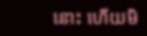នោះ ហើយមិ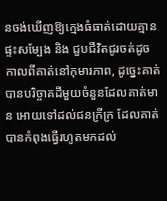នចង់ឃើញឱ្យក្មេងធំធាត់ដោយគ្មានផ្ទះសម្បែង និង ជួបជីវិតជូរចត់ដូចកាលពីគាត់នៅកុមារភាព, ដូច្នេះគាត់បានបរិច្ចាគដីមួយចំនួនដែលគាត់មាន អោយទៅដល់ជនក្រីក្រ ដែលគាត់បានកំពុងធ្វើរហូតមកដល់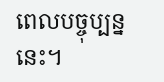ពេលបច្ចុប្បន្ននេះ។